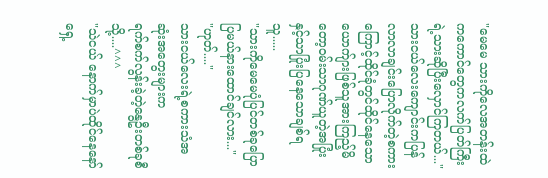"မေမေ သားကိုလေအတန်းထဲကကောင်တွေကလက်ပြတ်ကြီးရဲ့သားဆိုပြီးလှောင်ကြတယ်..."
သားငယ်လေးကျောင်းကပြန်လာလာချင်းပြောလိုက်တဲ့စကားကြောင့်ထိုင်ခုံတွင်ထိုင်နေသောယောက်ျားဖြစ်သူအားကြည့်မိတော့ဝမ်းသာဂုဏ်ယူတဲ့အပြုံးနှင့်သာပြုံးပြနေသောချစ်ရသူ.....
"သားကိုမေမေပုံပြင်တစ်ခုပြောပြမယ်နားထောင်ချင်လား..."
"ဟုတ်...."
သားငယ်လေးရဲ့စကားသံအဆုံးအတွေးများက
ရက်စက်လွန်းခဲ့တဲ့နွေဦးတစ်ခုစီသို့....^^^
"သဲငယ် နောက်မှာပဲထိုင်နေနော်ရှေ့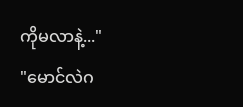ကိုမလာနဲ့..."
"မောင်လဲဂ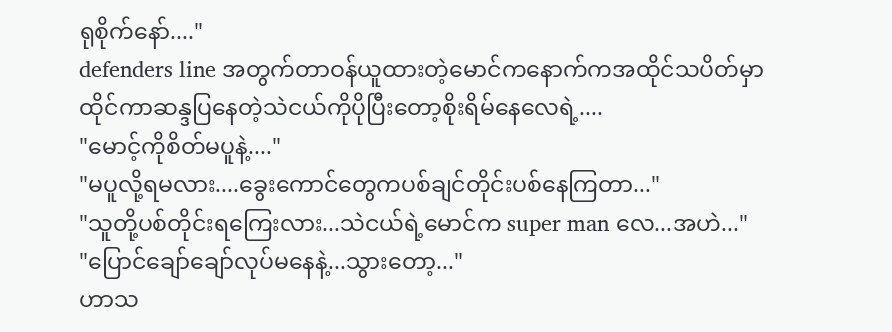ရုစိုက်နော်...."
defenders line အတွက်တာဝန်ယူထားတဲ့မောင်ကနောက်ကအထိုင်သပိတ်မှာထိုင်ကာဆန္ဒပြနေတဲ့သဲငယ်ကိုပိုပြီးတော့စိုးရိမ်နေလေရဲ့....
"မောင့်ကိုစိတ်မပူနဲ့...."
"မပူလို့ရမလား....ခွေးကောင်တွေကပစ်ချင်တိုင်းပစ်နေကြတာ..."
"သူတို့ပစ်တိုင်းရကြေးလား...သဲငယ်ရဲ့မောင်က super man လေ...အဟဲ..."
"ပြောင်ချော်ချော်လုပ်မနေနဲ့...သွားတော့..."
ဟာသ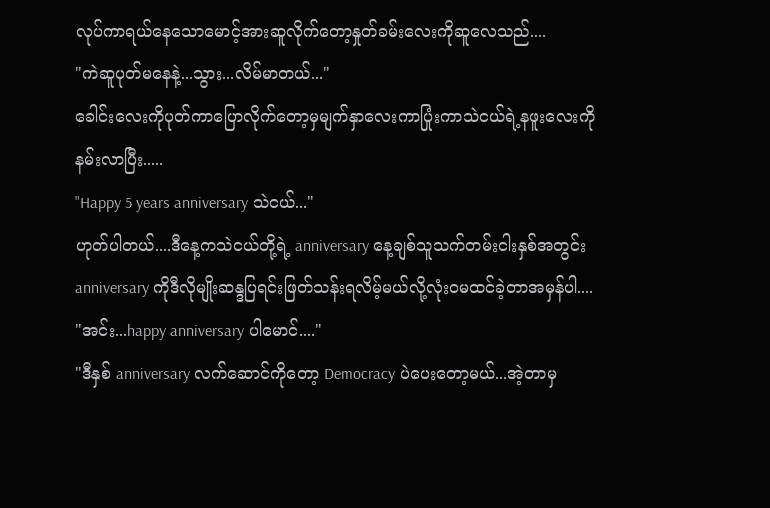လုပ်ကာရယ်နေသောမောင့်အားဆူလိုက်တော့နှုတ်ခမ်းလေးကိုဆူလေသည်....
"ကဲဆူပုတ်မနေနဲ့...သွား...လိမ်မာတယ်..."
ခေါင်းလေးကိုပုတ်ကာပြောလိုက်တော့မှမျက်နှာလေးကာပြုံးကာသဲငယ်ရဲ့နဖူးလေးကိုနမ်းလာပြီး.....
"Happy 5 years anniversary သဲငယ်..."
ဟုတ်ပါတယ်....ဒီနေ့ကသဲငယ်တို့ရဲ့ anniversary နေ့ချစ်သူသက်တမ်းငါးနှစ်အတွင်း anniversary ကိုဒီလိုမျိုးဆန္ဒပြရင်းဖြတ်သန်းရလိမ့်မယ်လို့လုံးဝမထင်ခဲ့တာအမှန်ပါ....
"အင်း...happy anniversary ပါမောင်...."
"ဒီနှစ် anniversary လက်ဆောင်ကိုတော့ Democracy ပဲပေးတော့မယ်...အဲ့တာမှ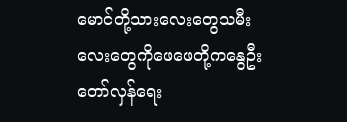မောင်တို့သားလေးတွေသမီးလေးတွေကိုဖေဖေတို့ကနွေဦးတော်လှန်ရေး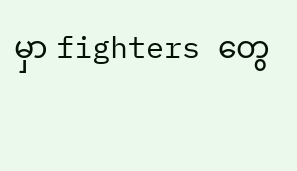မှာ fighters တွေ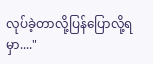လုပ်ခဲ့တာလို့ပြန်ပြောလို့ရမှာ...."